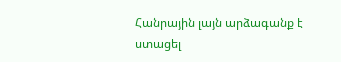Հանրային լայն արձագանք է ստացել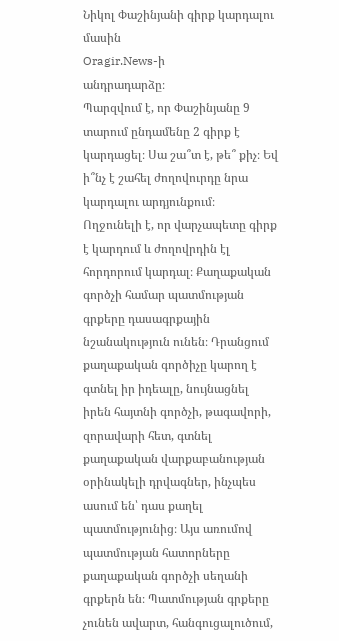Նիկոլ Փաշինյանի գիրք կարդալու մասին
Oragir.News-ի
անդրադարձը։
Պարզվում է, որ Փաշինյանը 9 տարում ընդամենը 2 գիրք է կարդացել։ Սա շա՞տ է, թե՞ քիչ։ Եվ ի՞նչ է շահել ժողովուրդը նրա կարդալու արդյունքում։
Ողջունելի է, որ վարչապետը գիրք է կարդում և ժողովրդին էլ հորդորում կարդալ։ Քաղաքական գործչի համար պատմության գրքերը դասագրքային նշանակություն ունեն։ Դրանցում քաղաքական գործիչը կարող է գտնել իր իդեալը, նույնացնել իրեն հայտնի գործչի, թագավորի, զորավարի հետ, գտնել քաղաքական վարքաբանության օրինակելի դրվագներ, ինչպես ասում են՝ դաս քաղել պատմությունից։ Այս առումով պատմության հատորները քաղաքական գործչի սեղանի գրքերն են։ Պատմության գրքերը չունեն ավարտ, հանգուցալուծում,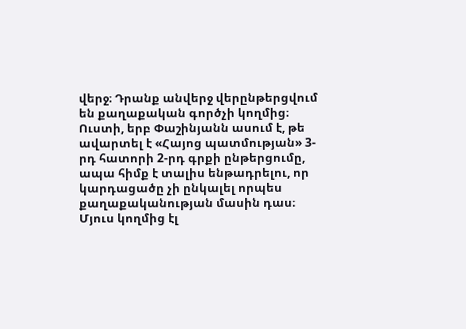վերջ։ Դրանք անվերջ վերընթերցվում են քաղաքական գործչի կողմից։ Ուստի, երբ Փաշինյանն ասում է, թե ավարտել է «Հայոց պատմության» 3-րդ հատորի 2-րդ գրքի ընթերցումը, ապա հիմք է տալիս ենթադրելու, որ կարդացածը չի ընկալել որպես քաղաքականության մասին դաս։
Մյուս կողմից էլ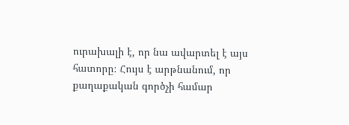ուրախալի է, որ նա ավարտել է այս հատորը։ Հույս է արթնանում, որ քաղաքական գործչի համար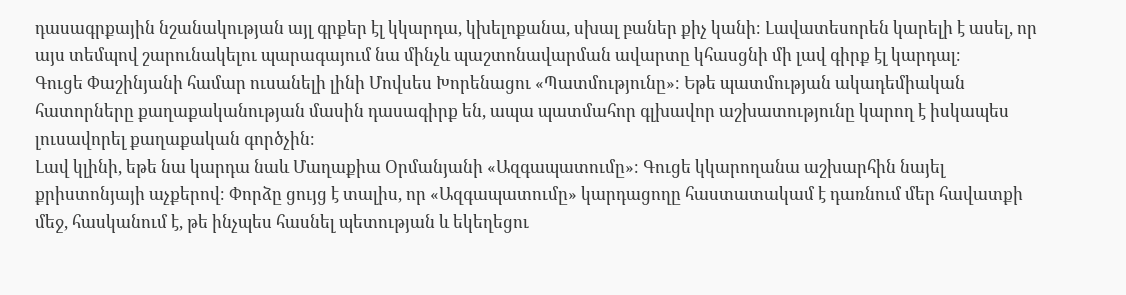դասագրքային նշանակության այլ գրքեր էլ կկարդա, կխելոքանա, սխալ բաներ քիչ կանի։ Լավատեսորեն կարելի է ասել, որ այս տեմպով շարունակելու պարագայում նա մինչև պաշտոնավարման ավարտը կհասցնի մի լավ գիրք էլ կարդալ։
Գուցե Փաշինյանի համար ուսանելի լինի Մովսես Խորենացու «Պատմությունը»։ Եթե պատմության ակադեմիական հատորները քաղաքականության մասին դասագիրք են, ապա պատմահոր գլխավոր աշխատությունը կարող է իսկապես լուսավորել քաղաքական գործչին։
Լավ կլինի, եթե նա կարդա նաև Մաղաքիա Օրմանյանի «Ազգապատումը»։ Գուցե կկարողանա աշխարհին նայել քրիստոնյայի աչքերով։ Փորձը ցույց է տալիս, որ «Ազգապատումը» կարդացողը հաստատակամ է դառնում մեր հավատքի մեջ, հասկանում է, թե ինչպես հասնել պետության և եկեղեցու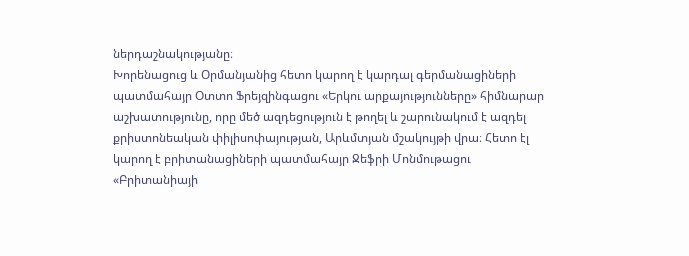ներդաշնակությանը։
Խորենացուց և Օրմանյանից հետո կարող է կարդալ գերմանացիների պատմահայր Օտտո Ֆրեյզինգացու «Երկու արքայությունները» հիմնարար աշխատությունը, որը մեծ ազդեցություն է թողել և շարունակում է ազդել քրիստոնեական փիլիսոփայության, Արևմտյան մշակույթի վրա։ Հետո էլ կարող է բրիտանացիների պատմահայր Ջեֆրի Մոնմութացու «Բրիտանիայի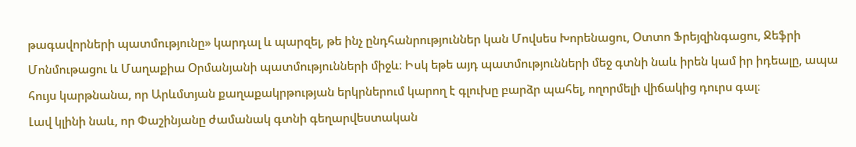թագավորների պատմությունը» կարդալ և պարզել, թե ինչ ընդհանրություններ կան Մովսես Խորենացու, Օտտո Ֆրեյզինգացու, Ջեֆրի Մոնմութացու և Մաղաքիա Օրմանյանի պատմությունների միջև։ Իսկ եթե այդ պատմությունների մեջ գտնի նաև իրեն կամ իր իդեալը, ապա հույս կարթնանա, որ Արևմտյան քաղաքակրթության երկրներում կարող է գլուխը բարձր պահել, ողորմելի վիճակից դուրս գալ։
Լավ կլինի նաև, որ Փաշինյանը ժամանակ գտնի գեղարվեստական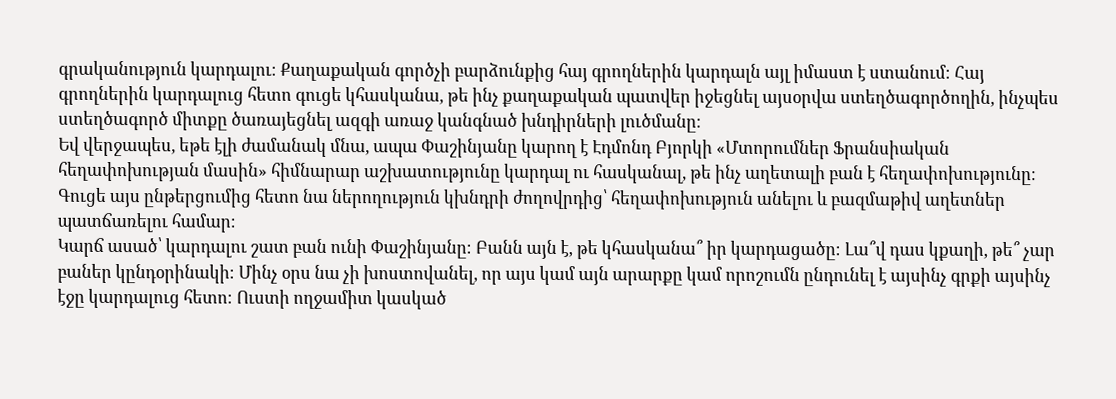գրականություն կարդալու։ Քաղաքական գործչի բարձունքից հայ գրողներին կարդալն այլ իմաստ է ստանում։ Հայ գրողներին կարդալուց հետո գուցե կհասկանա, թե ինչ քաղաքական պատվեր իջեցնել այսօրվա ստեղծագործողին, ինչպես ստեղծագործ միտքը ծառայեցնել ազգի առաջ կանգնած խնդիրների լուծմանը։
Եվ վերջապես, եթե էլի ժամանակ մնա, ապա Փաշինյանը կարող է Էդմոնդ Բյորկի «Մտորումներ Ֆրանսիական հեղափոխության մասին» հիմնարար աշխատությունը կարդալ ու հասկանալ, թե ինչ աղետալի բան է հեղափոխությունը։ Գուցե այս ընթերցումից հետո նա ներողություն կխնդրի ժողովրդից՝ հեղափոխություն անելու և բազմաթիվ աղետներ պատճառելու համար։
Կարճ ասած՝ կարդալու շատ բան ունի Փաշինյանը։ Բանն այն է, թե կհասկանա՞ իր կարդացածը։ Լա՞վ դաս կքաղի, թե՞ չար բաներ կընդօրինակի։ Մինչ օրս նա չի խոստովանել, որ այս կամ այն արարքը կամ որոշումն ընդունել է այսինչ գրքի այսինչ էջը կարդալուց հետո։ Ուստի ողջամիտ կասկած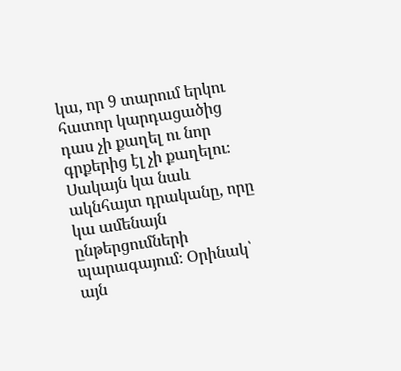կա, որ 9 տարում երկու հատոր կարդացածից դաս չի քաղել ու նոր գրքերից էլ չի քաղելու։
Սակայն կա նաև ակնհայտ դրականը, որը կա ամենայն ընթերցումների պարագայում։ Օրինակ՝ այն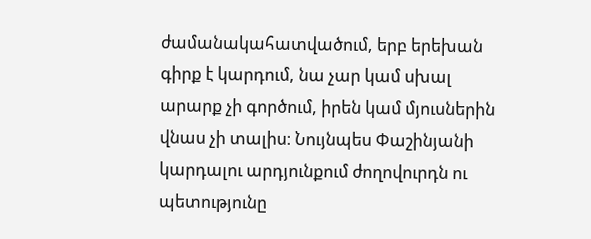ժամանակահատվածում, երբ երեխան գիրք է կարդում, նա չար կամ սխալ արարք չի գործում, իրեն կամ մյուսներին վնաս չի տալիս։ Նույնպես Փաշինյանի կարդալու արդյունքում ժողովուրդն ու պետությունը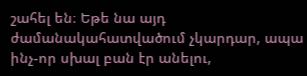շահել են։ Եթե նա այդ ժամանակահատվածում չկարդար, ապա ինչ-որ սխալ բան էր անելու,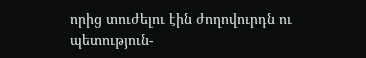որից տուժելու էին ժողովուրդն ու պետություն-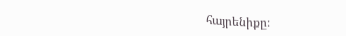հայրենիքը։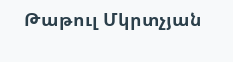Թաթուլ Մկրտչյան